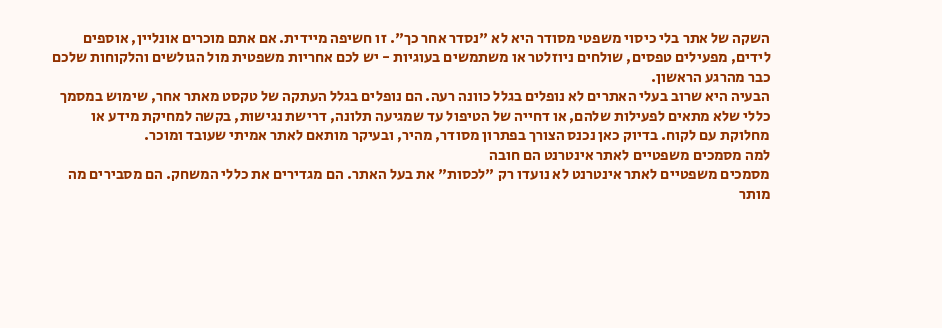השקה של אתר בלי כיסוי משפטי מסודר היא לא "נסדר אחר כך". זו חשיפה מיידית. אם אתם מוכרים אונליין, אוספים לידים, מפעילים טפסים, שולחים ניוזלטר או משתמשים בעוגיות - יש לכם אחריות משפטית מול הגולשים והלקוחות שלכם כבר מהרגע הראשון.
הבעיה היא שרוב בעלי האתרים לא נופלים בגלל כוונה רעה. הם נופלים בגלל העתקה של טקסט מאתר אחר, שימוש במסמך כללי שלא מתאים לפעילות שלהם, או דחייה של הטיפול עד שמגיעה תלונה, דרישת נגישות, בקשה למחיקת מידע או מחלוקת עם לקוח. בדיוק כאן נכנס הצורך בפתרון מסודר, מהיר, ובעיקר מותאם לאתר אמיתי שעובד ומוכר.
למה מסמכים משפטיים לאתר אינטרנט הם חובה
מסמכים משפטיים לאתר אינטרנט לא נועדו רק "לכסות" את בעל האתר. הם מגדירים את כללי המשחק. הם מסבירים מה מותר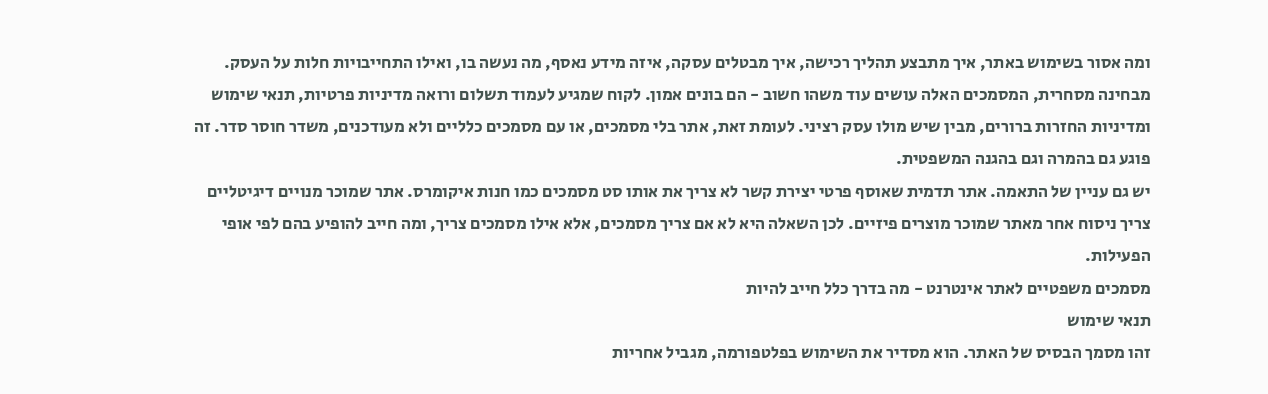ומה אסור בשימוש באתר, איך מתבצע תהליך רכישה, איך מבטלים עסקה, איזה מידע נאסף, מה נעשה בו, ואילו התחייבויות חלות על העסק.
מבחינה מסחרית, המסמכים האלה עושים עוד משהו חשוב - הם בונים אמון. לקוח שמגיע לעמוד תשלום ורואה מדיניות פרטיות, תנאי שימוש ומדיניות החזרות ברורים, מבין שיש מולו עסק רציני. לעומת זאת, אתר בלי מסמכים, או עם מסמכים כלליים ולא מעודכנים, משדר חוסר סדר. זה פוגע גם בהמרה וגם בהגנה המשפטית.
יש גם עניין של התאמה. אתר תדמית שאוסף פרטי יצירת קשר לא צריך את אותו סט מסמכים כמו חנות איקומרס. אתר שמוכר מנויים דיגיטליים צריך ניסוח אחר מאתר שמוכר מוצרים פיזיים. לכן השאלה היא לא אם צריך מסמכים, אלא אילו מסמכים צריך, ומה חייב להופיע בהם לפי אופי הפעילות.
מסמכים משפטיים לאתר אינטרנט - מה בדרך כלל חייב להיות
תנאי שימוש
זהו מסמך הבסיס של האתר. הוא מסדיר את השימוש בפלטפורמה, מגביל אחריות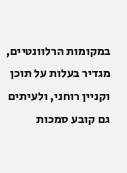במקומות הרלוונטיים, מגדיר בעלות על תוכן וקניין רוחני, ולעיתים גם קובע סמכות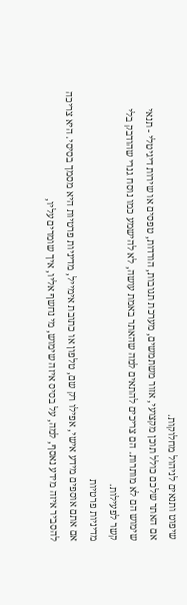שיפוט ותנאים לניהול מחלוקות.
אם האתר שלכם כולל תוכן מקצועי, אזור משתמשים, מערכת תגובות, הורדות, טפסים או שירות דיגיטלי - תנאי שימוש הם לא מותרות. הם צריכים להתאים למה שהאתר באמת עושה, לא להישמע כמו נוסח גנרי שהודבק בלי קשר לפעילות.
מדיניות פרטיות
אם אתם אוספים מידע אישי, אפילו רק שם, טלפון או כתובת אימייל, מדיניות פרטיות היא מסמך בסיסי. היא צריכה להסביר איזה מידע נאסף, למה, על בסיס איזה שימוש, מי נחשף אליו, איך שומרים עליו,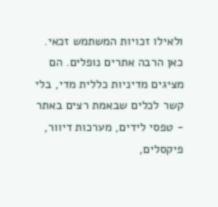ולאילו זכויות המשתמש זכאי.
כאן הרבה אתרים נופלים. הם מציגים מדיניות כללית מדי, בלי קשר לכלים שבאמת רצים באתר - טפסי לידים, מערכות דיוור, פיקסלים,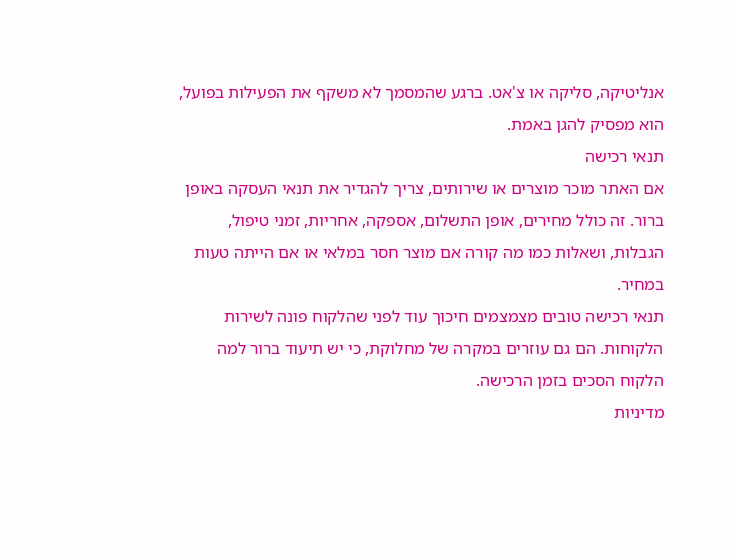אנליטיקה, סליקה או צ'אט. ברגע שהמסמך לא משקף את הפעילות בפועל, הוא מפסיק להגן באמת.
תנאי רכישה
אם האתר מוכר מוצרים או שירותים, צריך להגדיר את תנאי העסקה באופן ברור. זה כולל מחירים, אופן התשלום, אספקה, אחריות, זמני טיפול, הגבלות, ושאלות כמו מה קורה אם מוצר חסר במלאי או אם הייתה טעות במחיר.
תנאי רכישה טובים מצמצמים חיכוך עוד לפני שהלקוח פונה לשירות הלקוחות. הם גם עוזרים במקרה של מחלוקת, כי יש תיעוד ברור למה הלקוח הסכים בזמן הרכישה.
מדיניות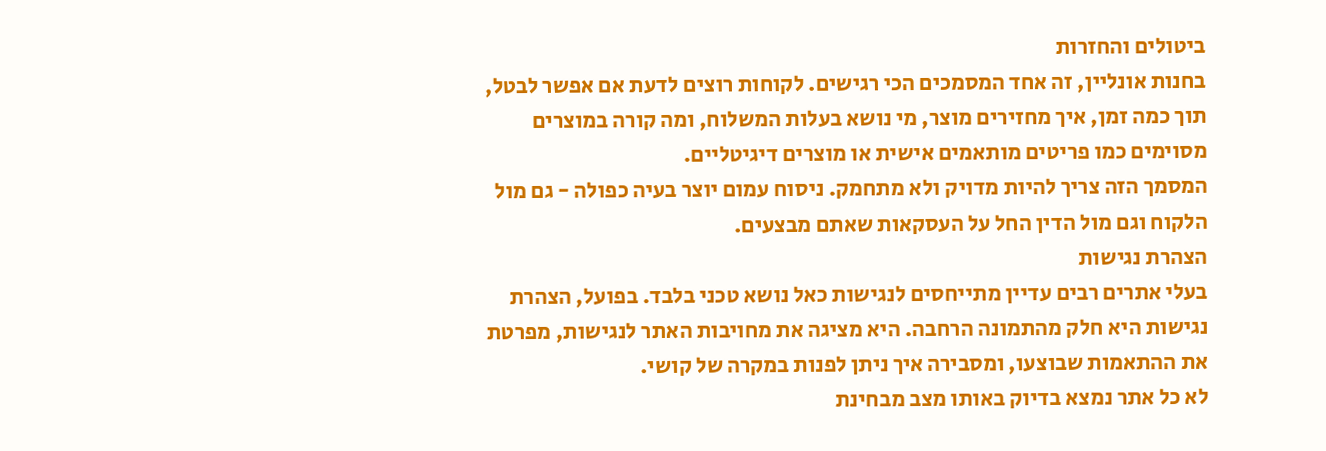ביטולים והחזרות
בחנות אונליין, זה אחד המסמכים הכי רגישים. לקוחות רוצים לדעת אם אפשר לבטל, תוך כמה זמן, איך מחזירים מוצר, מי נושא בעלות המשלוח, ומה קורה במוצרים מסוימים כמו פריטים מותאמים אישית או מוצרים דיגיטליים.
המסמך הזה צריך להיות מדויק ולא מתחמק. ניסוח עמום יוצר בעיה כפולה - גם מול הלקוח וגם מול הדין החל על העסקאות שאתם מבצעים.
הצהרת נגישות
בעלי אתרים רבים עדיין מתייחסים לנגישות כאל נושא טכני בלבד. בפועל, הצהרת נגישות היא חלק מהתמונה הרחבה. היא מציגה את מחויבות האתר לנגישות, מפרטת את ההתאמות שבוצעו, ומסבירה איך ניתן לפנות במקרה של קושי.
לא כל אתר נמצא בדיוק באותו מצב מבחינת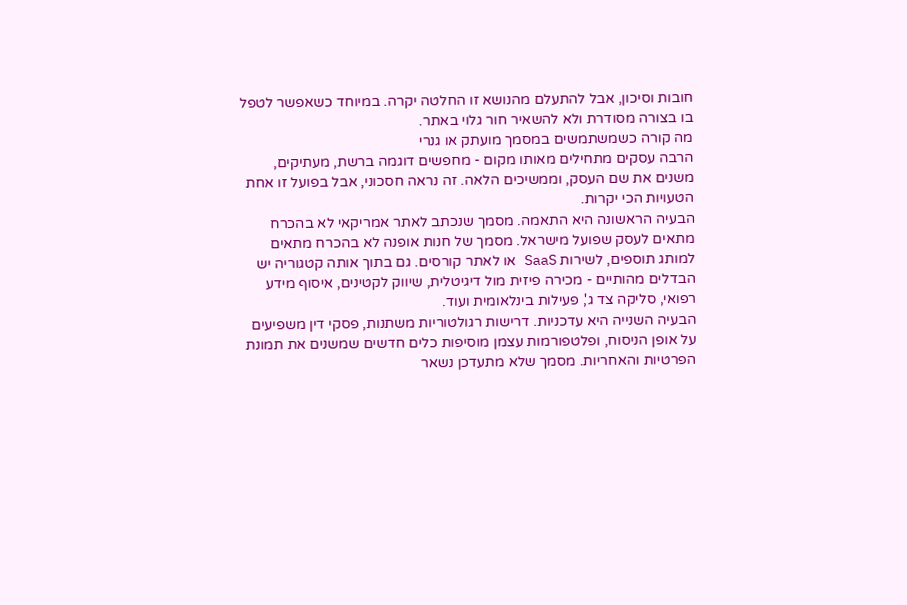חובות וסיכון, אבל להתעלם מהנושא זו החלטה יקרה. במיוחד כשאפשר לטפל בו בצורה מסודרת ולא להשאיר חור גלוי באתר.
מה קורה כשמשתמשים במסמך מועתק או גנרי
הרבה עסקים מתחילים מאותו מקום - מחפשים דוגמה ברשת, מעתיקים, משנים את שם העסק, וממשיכים הלאה. זה נראה חסכוני, אבל בפועל זו אחת הטעויות הכי יקרות.
הבעיה הראשונה היא התאמה. מסמך שנכתב לאתר אמריקאי לא בהכרח מתאים לעסק שפועל מישראל. מסמך של חנות אופנה לא בהכרח מתאים למותג תוספים, לשירות SaaS או לאתר קורסים. גם בתוך אותה קטגוריה יש הבדלים מהותיים - מכירה פיזית מול דיגיטלית, שיווק לקטינים, איסוף מידע רפואי, סליקה צד ג', פעילות בינלאומית ועוד.
הבעיה השנייה היא עדכניות. דרישות רגולטוריות משתנות, פסקי דין משפיעים על אופן הניסוח, ופלטפורמות עצמן מוסיפות כלים חדשים שמשנים את תמונת הפרטיות והאחריות. מסמך שלא מתעדכן נשאר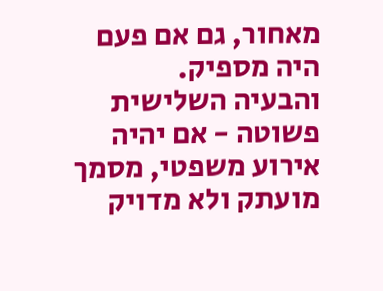מאחור, גם אם פעם היה מספיק.
והבעיה השלישית פשוטה - אם יהיה אירוע משפטי, מסמך מועתק ולא מדויק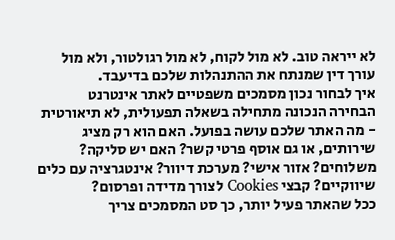לא ייראה טוב. לא מול לקוח, לא מול רגולטור, ולא מול עורך דין שמנתח את ההתנהלות שלכם בדיעבד.
איך לבחור נכון מסמכים משפטיים לאתר אינטרנט
הבחירה הנכונה מתחילה בשאלה תפעולית, לא תיאורטית - מה האתר שלכם עושה בפועל. האם הוא רק מציג שירותים, או גם אוסף פרטי קשר? האם יש סליקה? משלוחים? אזור אישי? מערכת דיוור? אינטגרציה עם כלים שיווקיים? קבצי Cookies לצורך מדידה ופרסום?
ככל שהאתר פעיל יותר, כך סט המסמכים צריך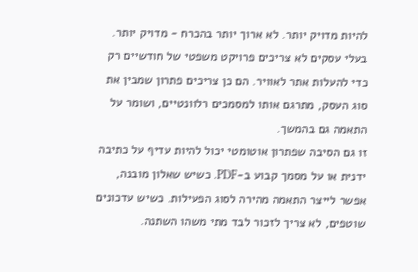להיות מדויק יותר. לא ארוך יותר בהכרח - מדויק יותר. בעלי עסקים לא צריכים פרויקט משפטי של חודשיים רק כדי להעלות אתר לאוויר. הם כן צריכים פתרון שמבין את סוג העסק, מתרגם אותו למסמכים רלוונטיים, ושומר על התאמה גם בהמשך.
זו גם הסיבה שפתרון אוטומטי יכול להיות עדיף על כתיבה ידנית או על מסמך קבוע ב-PDF. כשיש שאלון מובנה, אפשר לייצר התאמה מהירה לסוג הפעילות. כשיש עדכונים שוטפים, לא צריך לזכור לבד מתי משהו השתנה.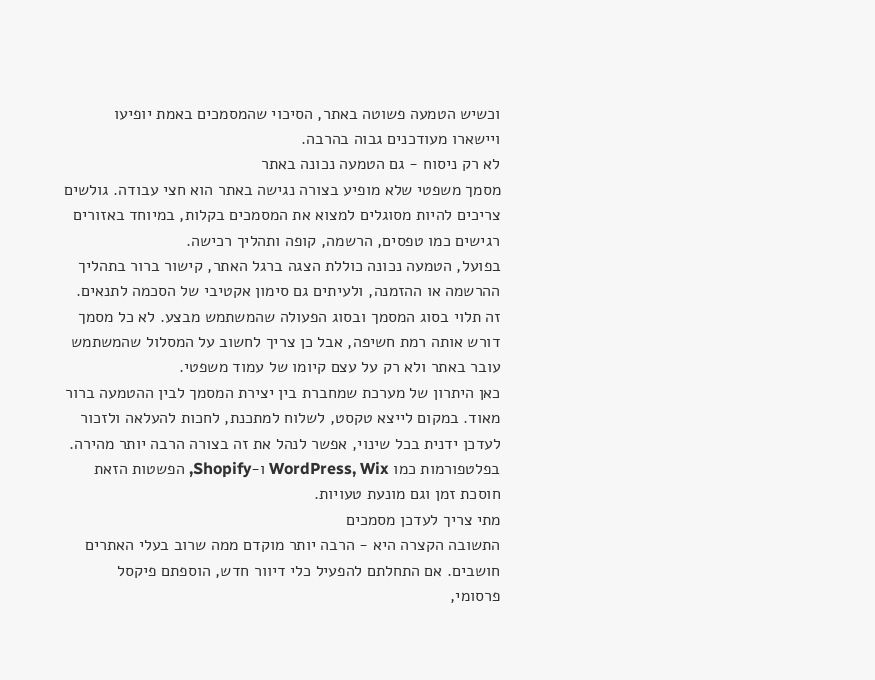וכשיש הטמעה פשוטה באתר, הסיכוי שהמסמכים באמת יופיעו ויישארו מעודכנים גבוה בהרבה.
לא רק ניסוח - גם הטמעה נכונה באתר
מסמך משפטי שלא מופיע בצורה נגישה באתר הוא חצי עבודה. גולשים צריכים להיות מסוגלים למצוא את המסמכים בקלות, במיוחד באזורים רגישים כמו טפסים, הרשמה, קופה ותהליך רכישה.
בפועל, הטמעה נכונה כוללת הצגה ברגל האתר, קישור ברור בתהליך ההרשמה או ההזמנה, ולעיתים גם סימון אקטיבי של הסכמה לתנאים. זה תלוי בסוג המסמך ובסוג הפעולה שהמשתמש מבצע. לא כל מסמך דורש אותה רמת חשיפה, אבל כן צריך לחשוב על המסלול שהמשתמש עובר באתר ולא רק על עצם קיומו של עמוד משפטי.
כאן היתרון של מערכת שמחברת בין יצירת המסמך לבין ההטמעה ברור מאוד. במקום לייצא טקסט, לשלוח למתכנת, לחכות להעלאה ולזכור לעדכן ידנית בכל שינוי, אפשר לנהל את זה בצורה הרבה יותר מהירה. בפלטפורמות כמו WordPress, Wix ו-Shopify, הפשטות הזאת חוסכת זמן וגם מונעת טעויות.
מתי צריך לעדכן מסמכים
התשובה הקצרה היא - הרבה יותר מוקדם ממה שרוב בעלי האתרים חושבים. אם התחלתם להפעיל כלי דיוור חדש, הוספתם פיקסל פרסומי,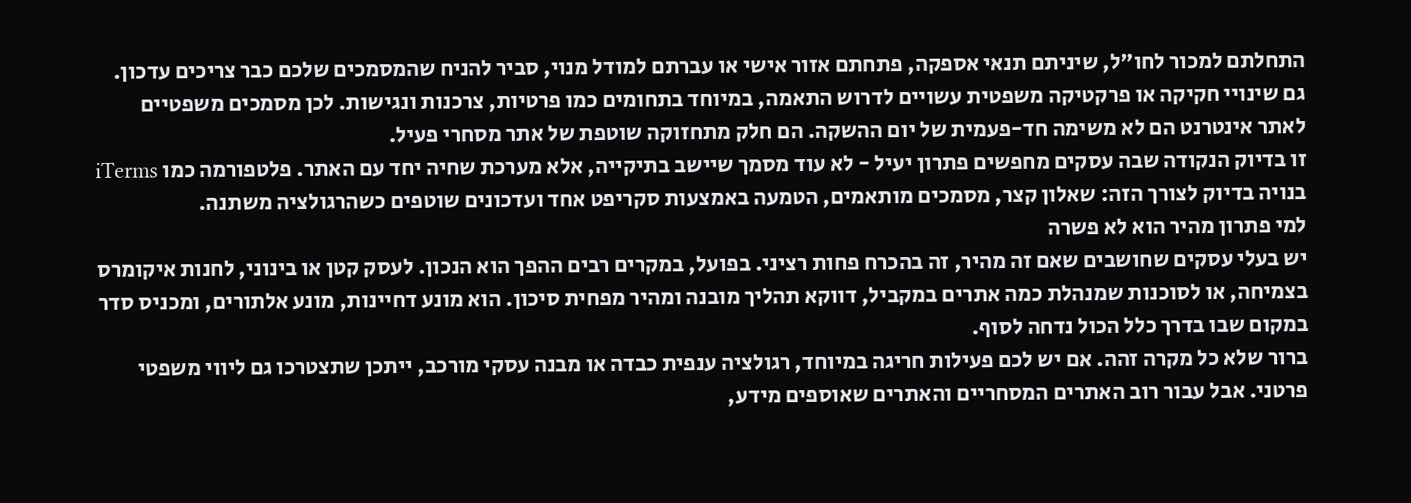התחלתם למכור לחו"ל, שיניתם תנאי אספקה, פתחתם אזור אישי או עברתם למודל מנוי, סביר להניח שהמסמכים שלכם כבר צריכים עדכון.
גם שינויי חקיקה או פרקטיקה משפטית עשויים לדרוש התאמה, במיוחד בתחומים כמו פרטיות, צרכנות ונגישות. לכן מסמכים משפטיים לאתר אינטרנט הם לא משימה חד-פעמית של יום ההשקה. הם חלק מתחזוקה שוטפת של אתר מסחרי פעיל.
זו בדיוק הנקודה שבה עסקים מחפשים פתרון יעיל - לא עוד מסמך שיישב בתיקייה, אלא מערכת שחיה יחד עם האתר. פלטפורמה כמו iTerms בנויה בדיוק לצורך הזה: שאלון קצר, מסמכים מותאמים, הטמעה באמצעות סקריפט אחד ועדכונים שוטפים כשהרגולציה משתנה.
למי פתרון מהיר הוא לא פשרה
יש בעלי עסקים שחושבים שאם זה מהיר, זה בהכרח פחות רציני. בפועל, במקרים רבים ההפך הוא הנכון. לעסק קטן או בינוני, לחנות איקומרס בצמיחה, או לסוכנות שמנהלת כמה אתרים במקביל, דווקא תהליך מובנה ומהיר מפחית סיכון. הוא מונע דחיינות, מונע אלתורים, ומכניס סדר במקום שבו בדרך כלל הכול נדחה לסוף.
ברור שלא כל מקרה זהה. אם יש לכם פעילות חריגה במיוחד, רגולציה ענפית כבדה או מבנה עסקי מורכב, ייתכן שתצטרכו גם ליווי משפטי פרטני. אבל עבור רוב האתרים המסחריים והאתרים שאוספים מידע,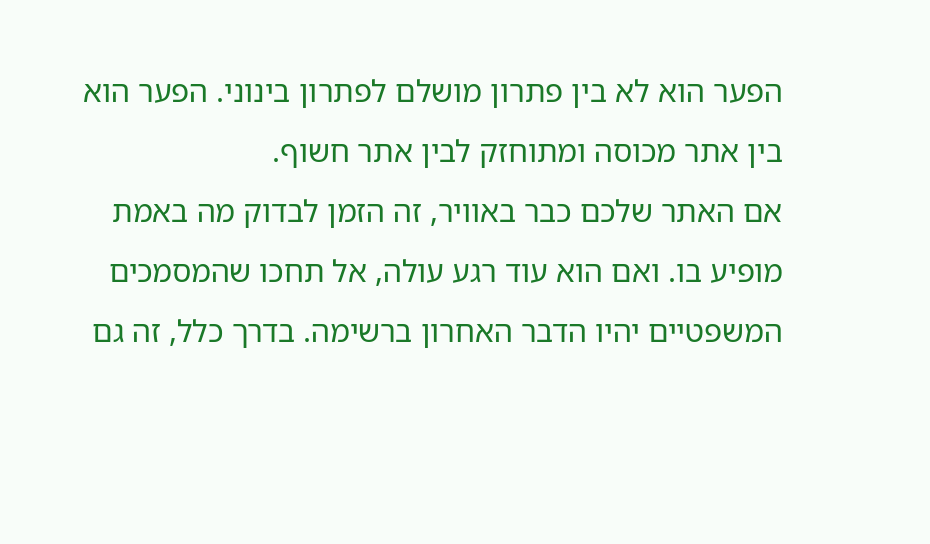הפער הוא לא בין פתרון מושלם לפתרון בינוני. הפער הוא בין אתר מכוסה ומתוחזק לבין אתר חשוף.
אם האתר שלכם כבר באוויר, זה הזמן לבדוק מה באמת מופיע בו. ואם הוא עוד רגע עולה, אל תחכו שהמסמכים המשפטיים יהיו הדבר האחרון ברשימה. בדרך כלל, זה גם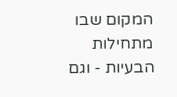המקום שבו מתחילות הבעיות - וגם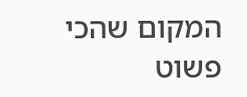המקום שהכי פשוט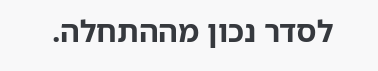לסדר נכון מההתחלה.